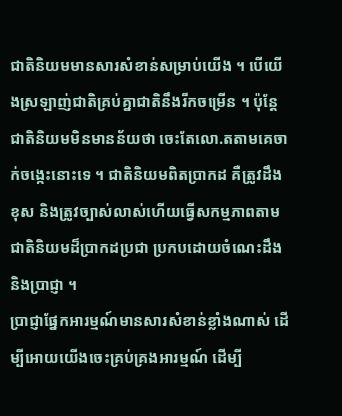ជាតិនិយមមានសារសំខាន់សម្រាប់យើង ។ បើយើងស្រឡាញ់ជាតិគ្រប់គ្នាជាតិនឹងរីកចម្រើន ។ ប៉ុន្តែជាតិនិយមមិនមានន័យថា ចេះតែលោ.តតាមគេចាក់ចង្កេះនោះទេ ។ ជាតិនិយមពិតប្រាកដ គឺត្រូវដឹងខុស និងត្រូវច្បាស់លាស់ហើយធ្វើសកម្មភាពតាមជាតិនិយមដ៏ប្រាកដប្រជា ប្រកបដោយចំណេះដឹង និងប្រាជ្ញា ។
ប្រាជ្ញាផ្នែកអារម្មណ៍មានសារសំខាន់ខ្លាំងណាស់ ដើម្បីអោយយើងចេះគ្រប់គ្រងអារម្មណ៍ ដើម្បី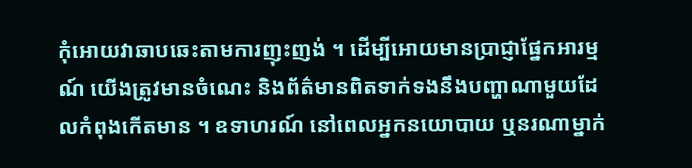កុំអោយវាឆាបឆេះតាមការញុះញង់ ។ ដើម្បីអោយមានប្រាជ្ញាផ្នែកអារម្មណ៍ យើងត្រូវមានចំណេះ និងព័ត៌មានពិតទាក់ទងនឹងបញ្ហាណាមួយដែលកំពុងកើតមាន ។ ឧទាហរណ៍ នៅពេលអ្នកនយោបាយ ឬនរណាម្នាក់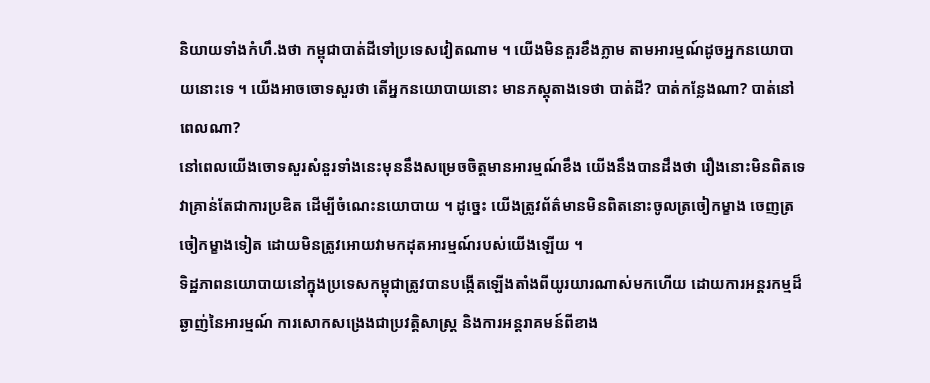និយាយទាំងកំហឹ.ងថា កម្ពុជាបាត់ដីទៅប្រទេសវៀតណាម ។ យើងមិនគួរខឹងភ្លាម តាមអារម្មណ៍ដូចអ្នកនយោបាយនោះទេ ។ យើងអាចចោទសួរថា តើអ្នកនយោបាយនោះ មានភស្តុតាងទេថា បាត់ដី? បាត់កន្លែងណា? បាត់នៅពេលណា?
នៅពេលយើងចោទសួរសំនួរទាំងនេះមុននឹងសម្រេចចិត្តមានអារម្មណ៍ខឹង យើងនឹងបានដឹងថា រឿងនោះមិនពិតទេវាគ្រាន់តែជាការប្រឌិត ដើម្បីចំណេះនយោបាយ ។ ដូច្នេះ យើងត្រូវព័ត៌មានមិនពិតនោះចូលត្រចៀកម្ខាង ចេញត្រចៀកម្ខាងទៀត ដោយមិនត្រូវអោយវាមកដុតអារម្មណ៍របស់យើងឡើយ ។
ទិដ្ឋភាពនយោបាយនៅក្នុងប្រទេសកម្ពុជាត្រូវបានបង្កើតឡើងតាំងពីយូរយារណាស់មកហើយ ដោយការអន្តរកម្មដ៏ឆ្ងាញ់នៃអារម្មណ៍ ការសោកសង្រេងជាប្រវត្តិសាស្ត្រ និងការអន្តរាគមន៍ពីខាង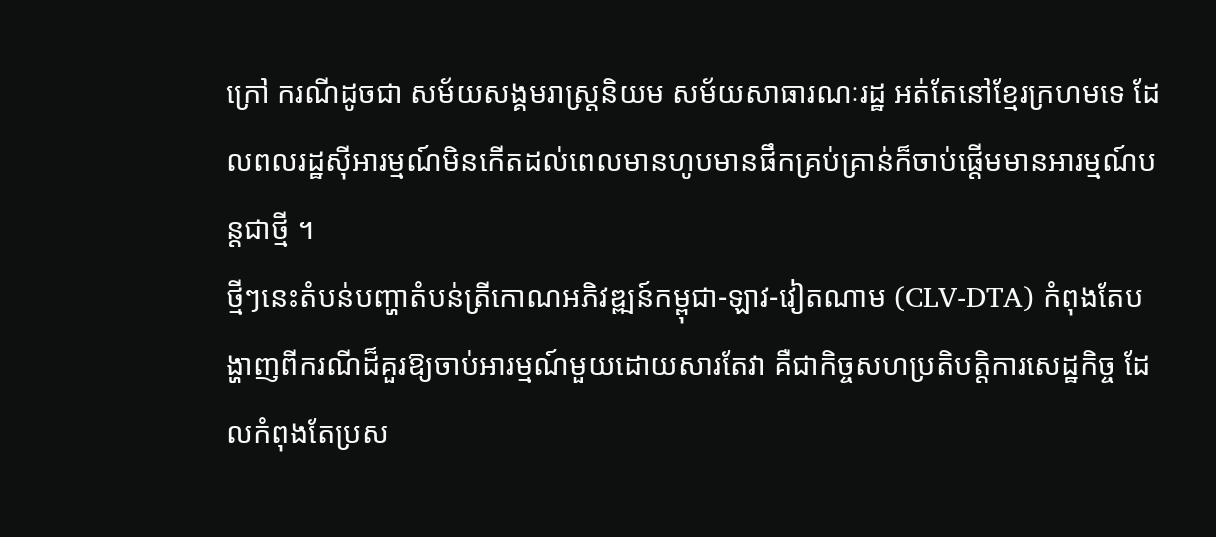ក្រៅ ករណីដូចជា សម័យសង្គមរាស្ត្រនិយម សម័យសាធារណៈរដ្ឋ អត់តែនៅខ្មែរក្រហមទេ ដែលពលរដ្ឋស៊ីអារម្មណ៍មិនកើតដល់ពេលមានហូបមានផឹកគ្រប់គ្រាន់ក៏ចាប់ផ្តើមមានអារម្មណ៍បន្តជាថ្មី ។
ថ្មីៗនេះតំបន់បញ្ហាតំបន់ត្រីកោណអភិវឌ្ឍន៍កម្ពុជា-ឡាវ-វៀតណាម (CLV-DTA) កំពុងតែបង្ហាញពីករណីដ៏គួរឱ្យចាប់អារម្មណ៍មួយដោយសារតែវា គឺជាកិច្ចសហប្រតិបត្តិការសេដ្ឋកិច្ច ដែលកំពុងតែប្រស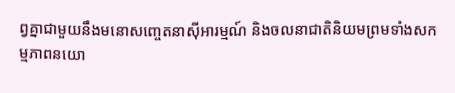ព្វគ្នាជាមួយនឹងមនោសញ្ចេតនាស៊ីអារម្មណ៍ និងចលនាជាតិនិយមព្រមទាំងសកម្មភាពនយោ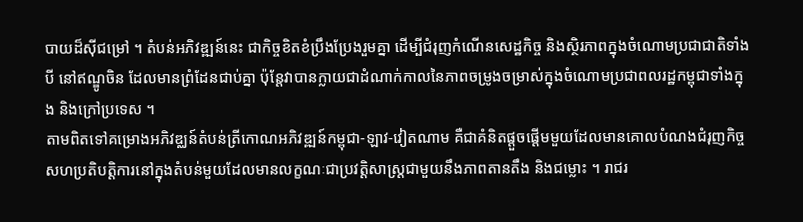បាយដ៏ស៊ីជម្រៅ ។ តំបន់អភិវឌ្ឍន៍នេះ ជាកិច្ចខិតខំប្រឹងប្រែងរួមគ្នា ដើម្បីជំរុញកំណើនសេដ្ឋកិច្ច និងស្ថិរភាពក្នុងចំណោមប្រជាជាតិទាំងបី នៅឥណ្ឌូចិន ដែលមានព្រំដែនជាប់គ្នា ប៉ុន្តែវាបានក្លាយជាដំណាក់កាលនៃភាពចម្រូងចម្រាស់ក្នុងចំណោមប្រជាពលរដ្ឋកម្ពុជាទាំងក្នុង និងក្រៅប្រទេស ។
តាមពិតទៅគម្រោងអភិវឌ្ឈន៍តំបន់ត្រីកោណអភិវឌ្ឍន៍កម្ពុជា-ឡាវ-វៀតណាម គឺជាគំនិតផ្តួចផ្តើមមួយដែលមានគោលបំណងជំរុញកិច្ចសហប្រតិបត្តិការនៅក្នុងតំបន់មួយដែលមានលក្ខណៈជាប្រវត្តិសាស្ត្រជាមួយនឹងភាពតានតឹង និងជម្លោះ ។ រាជរ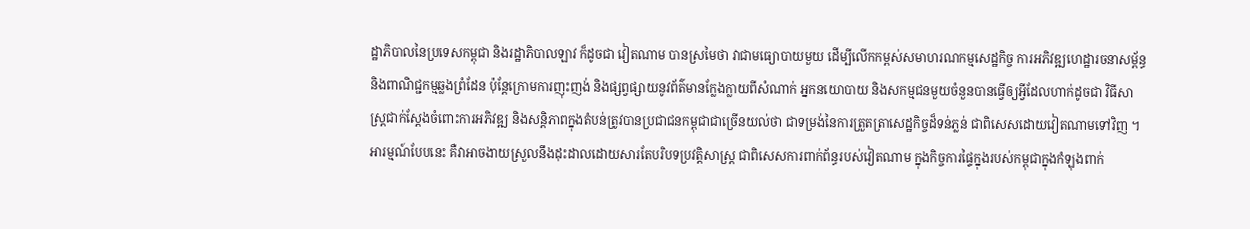ដ្ឋាភិបាលនៃប្រទេសកម្ពុជា និងរដ្ឋាភិបាលឡាវ ក៏ដូចជា វៀតណាម បានស្រមៃថា វាជាមធ្យោបាយមួយ ដើម្បីលើកកម្ពស់សមាហរណកម្មសេដ្ឋកិច្ច ការអភិវឌ្ឍហេដ្ឋារចនាសម្ព័ន្ធ និងពាណិជ្ជកម្មឆ្លងព្រំដែន ប៉ុន្តែក្រោមការញុះញង់ និងផ្សព្វផ្សាយនូវព័ត៌មានក្លែងក្លាយពីសំណាក់ អ្នកនយោបាយ និងសកម្មជនមួយចំនួនបានធ្វើឲ្យអ្វីដែលហាក់ដូចជា វិធីសាស្ត្រជាក់ស្តែងចំពោះការអភិវឌ្ឍ និងសន្តិភាពក្នុងតំបន់ត្រូវបានប្រជាជនកម្ពុជាជាច្រើនយល់ថា ជាទម្រង់នៃការត្រួតត្រាសេដ្ឋកិច្ចដ៏ទន់ភ្លន់ ជាពិសេសដោយវៀតណាមទៅវិញ ។
អារម្មណ៍បែបនេះ គឺវាអាចងាយស្រួលនឹងដុះដាលដោយសារតែបរិបទប្រវត្តិសាស្ត្រ ជាពិសេសការពាក់ព័ន្ធរបស់វៀតណាម ក្នុងកិច្ចការផ្ទៃក្នុងរបស់កម្ពុជាក្នុងកំឡុងពាក់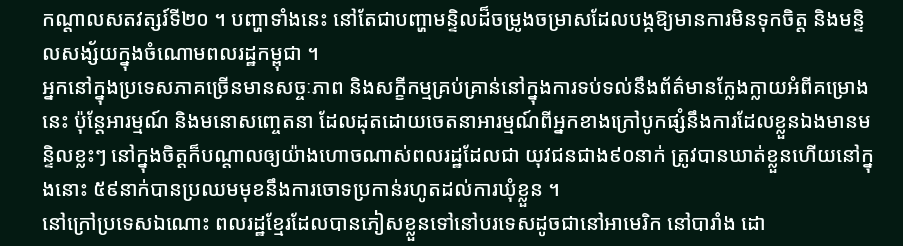កណ្តាលសតវត្សរ៍ទី២០ ។ បញ្ហាទាំងនេះ នៅតែជាបញ្ហាមន្ទិលដ៏ចម្រូងចម្រាសដែលបង្កឱ្យមានការមិនទុកចិត្ត និងមន្ទិលសង្ស័យក្នុងចំណោមពលរដ្ឋកម្ពុជា ។
អ្នកនៅក្នុងប្រទេសភាគច្រើនមានសច្ចៈភាព និងសក្ខីកម្មគ្រប់គ្រាន់នៅក្នុងការទប់ទល់នឹងព័ត៌មានក្លែងក្លាយអំពីគម្រោងនេះ ប៉ុន្តែអារម្មណ៍ និងមនោសញ្ចេតនា ដែលដុតដោយចេតនាអារម្មណ៍ពីអ្នកខាងក្រៅបូកផ្សំនឹងការដែលខ្លួនឯងមានមន្ទិលខ្លះៗ នៅក្នុងចិត្តក៏បណ្តាលឲ្យយ៉ាងហោចណាស់ពលរដ្ឋដែលជា យុវជនជាង៩០នាក់ ត្រូវបានឃាត់ខ្លួនហើយនៅក្នុងនោះ ៥៩នាក់បានប្រឈមមុខនឹងការចោទប្រកាន់រហូតដល់ការឃុំខ្លួន ។
នៅក្រៅប្រទេសឯណោះ ពលរដ្ឋខ្មែរដែលបានភៀសខ្លួនទៅនៅបរទេសដូចជានៅអាមេរិក នៅបារាំង ដោ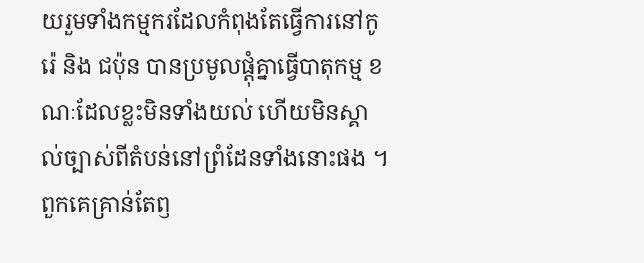យរួមទាំងកម្មករដែលកំពុងតែធ្វើការនៅកូរ៉េ និង ជប៉ុន បានប្រមូលផ្តុំគ្នាធ្វើបាតុកម្ម ខណៈដែលខ្លះមិនទាំងយល់ ហើយមិនស្គាល់ច្បាស់ពីតំបន់នៅព្រំដែនទាំងនោះផង ។ ពួកគេគ្រាន់តែឭ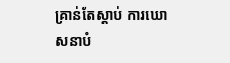គ្រាន់តែស្តាប់ ការឃោសនាបំ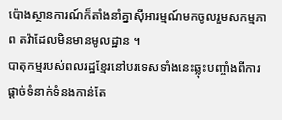ប៉ោងស្ថានការណ៍ក៏តាំងនាំគ្នាស៊ីអារម្មណ៍មកចូលរួមសកម្មភាព តវ៉ាដែលមិនមានមូលដ្ឋាន ។
បាតុកម្មរបស់ពលរដ្ឋខ្មែរនៅបរទេសទាំងនេះឆ្លុះបញ្ចាំងពីការផ្តាច់ទំនាក់ទំនងកាន់តែ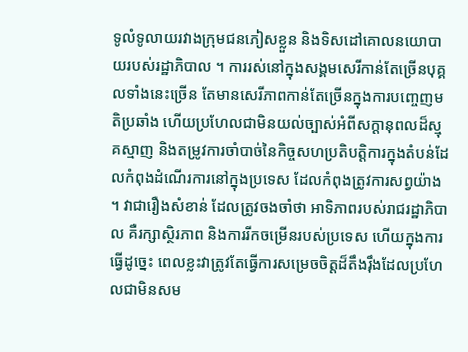ទូលំទូលាយរវាងក្រុមជនភៀសខ្លួន និងទិសដៅគោលនយោបាយរបស់រដ្ឋាភិបាល ។ ការរស់នៅក្នុងសង្គមសេរីកាន់តែច្រើនបុគ្គលទាំងនេះច្រើន តែមានសេរីភាពកាន់តែច្រើនក្នុងការបញ្ចេញមតិប្រឆាំង ហើយប្រហែលជាមិនយល់ច្បាស់អំពីសក្ដានុពលដ៏ស្មុគស្មាញ និងតម្រូវការចាំបាច់នៃកិច្ចសហប្រតិបត្តិការក្នុងតំបន់ដែលកំពុងដំណើរការនៅក្នុងប្រទេស ដែលកំពុងត្រូវការសព្វយ៉ាង ។ វាជារឿងសំខាន់ ដែលត្រូវចងចាំថា អាទិភាពរបស់រាជរដ្ឋាភិបាល គឺរក្សាស្ថិរភាព និងការរីកចម្រើនរបស់ប្រទេស ហើយក្នុងការធ្វើដូច្នេះ ពេលខ្លះវាត្រូវតែធ្វើការសម្រេចចិត្តដ៏តឹងរ៉ឹងដែលប្រហែលជាមិនសម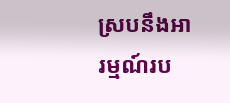ស្របនឹងអារម្មណ៍រប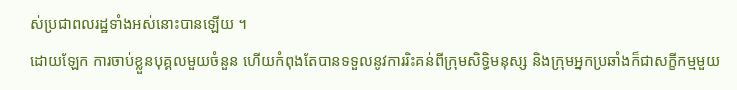ស់ប្រជាពលរដ្ឋទាំងអស់នោះបានឡើយ ។
ដោយឡែក ការចាប់ខ្លួនបុគ្គលមួយចំនួន ហើយកំពុងតែបានទទួលនូវការរិះគន់ពីក្រុមសិទ្ធិមនុស្ស និងក្រុមអ្នកប្រឆាំងក៏ជាសក្ខីកម្មមួយ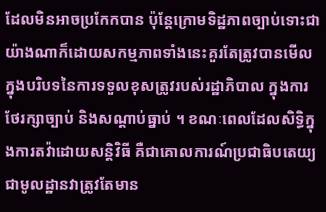ដែលមិនអាចប្រកែកបាន ប៉ុន្តែក្រោមទិដ្ឋភាពច្បាប់ទោះជាយ៉ាងណាក៏ដោយសកម្មភាពទាំងនេះគួរតែត្រូវបានមើលក្នុងបរិបទនៃការទទួលខុសត្រូវរបស់រដ្ឋាភិបាល ក្នុងការថែរក្សាច្បាប់ និងសណ្តាប់ធ្នាប់ ។ ខណៈពេលដែលសិទ្ធិក្នុងការតវ៉ាដោយសន្តិវិធី គឺជាគោលការណ៍ប្រជាធិបតេយ្យជាមូលដ្ឋានវាត្រូវតែមាន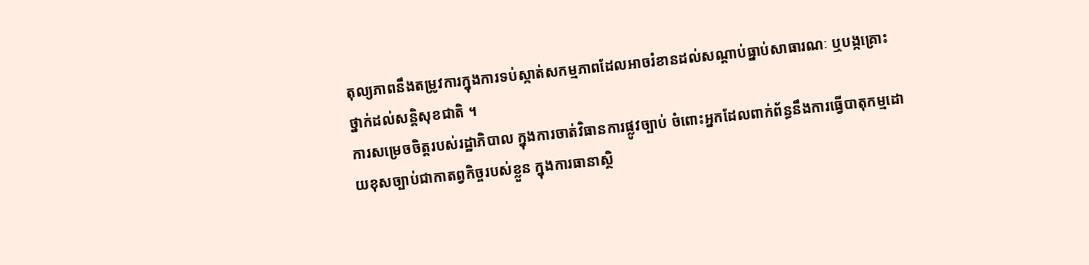តុល្យភាពនឹងតម្រូវការក្នុងការទប់ស្កាត់សកម្មភាពដែលអាចរំខានដល់សណ្តាប់ធ្នាប់សាធារណៈ ឬបង្កគ្រោះថ្នាក់ដល់សន្តិសុខជាតិ ។
ការសម្រេចចិត្តរបស់រដ្ឋាភិបាល ក្នុងការចាត់វិធានការផ្លូវច្បាប់ ចំពោះអ្នកដែលពាក់ព័ន្ធនឹងការធ្វើបាតុកម្មដោយខុសច្បាប់ជាកាតព្វកិច្ចរបស់ខ្លួន ក្នុងការធានាស្ថិ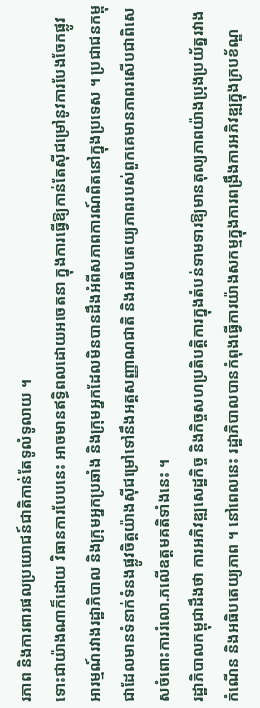រភាព និងការពារផលប្រយោជន៍ជាតិកាន់តែទូលំទូលាយ ។
ទោះជាយ៉ាងណាក៏ដោយ វិធានការបែបនេះ អាចមានឥទ្ធិពលដោយអចេតនា ក្នុងការធ្វើឱ្យកាន់តែស៊ីជម្រៅនូវការបែងចែកផ្លូវអារម្មណ៍រវាងរដ្ឋាភិបាល និងក្រុមអ្នកប្រឆាំង និងក្រុមអ្នកដែលមិនបានដឹងអំពីសភាពការណ៍ពិតនៅក្នុងប្រទេស ។ ប្រជាជនកម្ពុជាដែលមានទំនាក់ទំនងផ្លូវចិត្តយ៉ាងស៊ីជម្រៅទៅនឹងអត្តសញ្ញាណជាតិ និងអធិបតេយ្យភាពរបស់ពួកគេមានភាពរសើបជាពិសេសចំពោះការរំលោ.ភលើឧត្តមគតិទាំងនេះ ។
រដ្ឋាភិបាលកម្ពុជាដឹងថា ការអភិវឌ្ឍសេដ្ឋកិច្ច និងកិច្ចសហប្រតិបត្តិការក្នុងតំបន់ទាមទារឱ្យមានតុល្យភាពយ៉ាងប្រុងប្រយ័ត្នរវាងកំណើន និងអធិបតេយ្យភាព ។ នៅពេលនេះ រដ្ឋាភិបាលបានកំពុងធ្វើការយ៉ាងសកម្មក្នុងការពង្រឹងការអភិវឌ្ឍក្នុងក្របខ័ណ្ឌ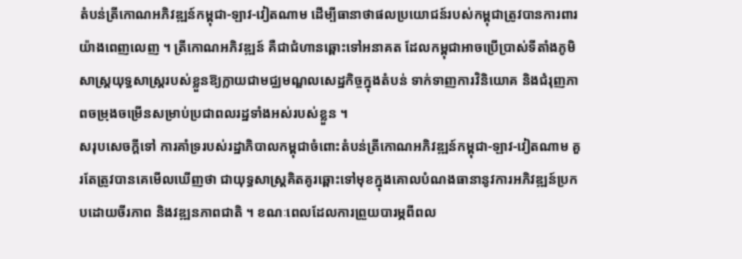តំបន់ត្រីកោណអភិវឌ្ឍន៍កម្ពុជា-ឡាវ-វៀតណាម ដើម្បីធានាថាផលប្រយោជន៍របស់កម្ពុជាត្រូវបានការពារយ៉ាងពេញលេញ ។ ត្រីកោណអភិវឌ្ឍន៍ គឺជាជំហានឆ្ពោះទៅអនាគត ដែលកម្ពុជាអាចប្រើប្រាស់ទីតាំងភូមិសាស្ត្រយុទ្ធសាស្ត្ររបស់ខ្លួនឱ្យក្លាយជាមជ្ឈមណ្ឌលសេដ្ឋកិច្ចក្នុងតំបន់ ទាក់ទាញការវិនិយោគ និងជំរុញភាពចម្រុងចម្រើនសម្រាប់ប្រជាពលរដ្ឋទាំងអស់របស់ខ្លួន ។
សរុបសេចក្តីទៅ ការគាំទ្ររបស់រដ្ឋាភិបាលកម្ពុជាចំពោះតំបន់ត្រីកោណអភិវឌ្ឍន៍កម្ពុជា-ឡាវ-វៀតណាម គួរតែត្រូវបានគេមើលឃើញថា ជាយុទ្ធសាស្ត្រគិតគូរឆ្ពោះទៅមុខក្នុងគោលបំណងធានានូវការអភិវឌ្ឍន៍ប្រកបដោយចីរភាព និងវឌ្ឍនភាពជាតិ ។ ខណៈពេលដែលការព្រួយបារម្ភពីពល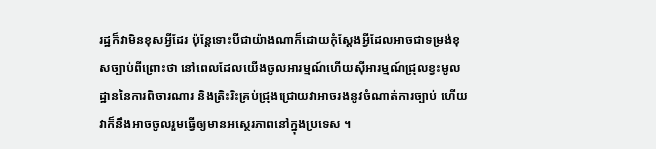រដ្ឋក៏វាមិនខុសអ្វីដែរ ប៉ុន្តែទោះបីជាយ៉ាងណាក៏ដោយកុំស្តែងអ្វីដែលអាចជាទម្រង់ខុសច្បាប់ពីព្រោះថា នៅពេលដែលយើងចូលអារម្មណ៍ហើយស៊ីអារម្មណ៍ជ្រុលខ្វះមូលដ្ឋាននៃការពិចារណារ និងត្រិះរិះគ្រប់ជ្រុងជ្រោយវាអាចរងនូវចំណាត់ការច្បាប់ ហើយវាក៏នឹងអាចចូលរួមធ្វើឲ្យមានអស្ថេរភាពនៅក្នុងប្រទេស ។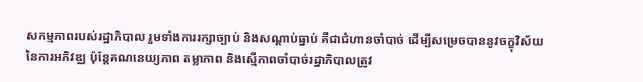សកម្មភាពរបស់រដ្ឋាភិបាល រួមទាំងការរក្សាច្បាប់ និងសណ្តាប់ធ្នាប់ គឺជាជំហានចាំបាច់ ដើម្បីសម្រេចបាននូវចក្ខុវិស័យនៃការអភិវឌ្ឈ ប៉ុន្តែគណនេយ្យភាព តម្លាភាព និងស្មើភាពចាំបាច់រដ្ឋាភិបាលត្រូវ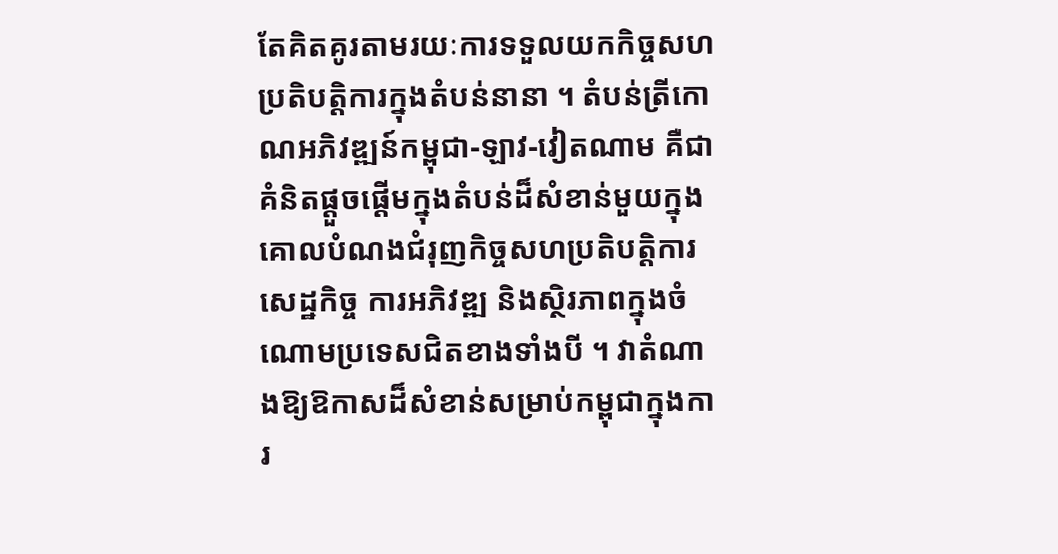តែគិតគូរតាមរយៈការទទួលយកកិច្ចសហប្រតិបត្តិការក្នុងតំបន់នានា ។ តំបន់ត្រីកោណអភិវឌ្ឍន៍កម្ពុជា-ឡាវ-វៀតណាម គឺជាគំនិតផ្តួចផ្តើមក្នុងតំបន់ដ៏សំខាន់មួយក្នុងគោលបំណងជំរុញកិច្ចសហប្រតិបត្តិការសេដ្ឋកិច្ច ការអភិវឌ្ឍ និងស្ថិរភាពក្នុងចំណោមប្រទេសជិតខាងទាំងបី ។ វាតំណាងឱ្យឱកាសដ៏សំខាន់សម្រាប់កម្ពុជាក្នុងការ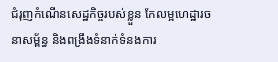ជំរុញកំណើនសេដ្ឋកិច្ចរបស់ខ្លួន កែលម្អហេដ្ឋារចនាសម្ព័ន្ធ និងពង្រឹងទំនាក់ទំនងការ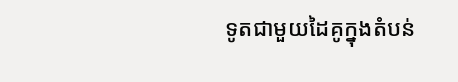ទូតជាមួយដៃគូក្នុងតំបន់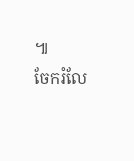៕
ចែករំលែ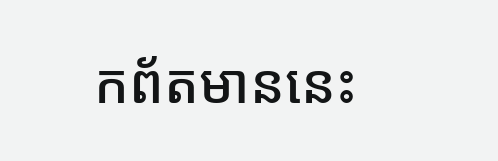កព័តមាននេះ